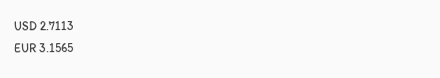USD 2.7113
EUR 3.1565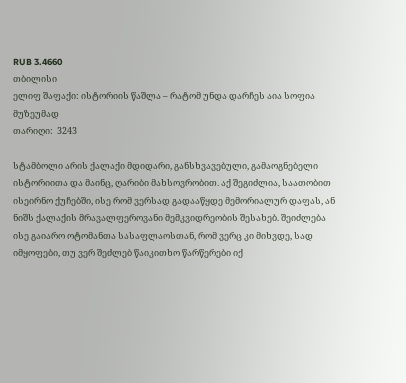RUB 3.4660
თბილისი
ელიფ შაფაქი: ისტორიის წაშლა – რატომ უნდა დარჩეს აია სოფია მუზეუმად
თარიღი:  3243

სტამბოლი არის ქალაქი მდიდარი, განსხვავებული, გამაოგნებელი ისტორიითა და მაინც, ღარიბი მახსოვრობით. აქ შეგიძლია, საათობით ისეირნო ქუჩებში, ისე რომ ვერსად გადააწყდე მემორიალურ დაფას, ან ნიშს ქალაქის მრავალფეროვანი მემკვიდრეობის შესახებ. შეიძლება ისე გაიარო ოტომანთა სასაფლაოსთან, რომ ვერც კი მიხვდე, სად იმყოფები, თუ ვერ შეძლებ წაიკითხო წარწერები იქ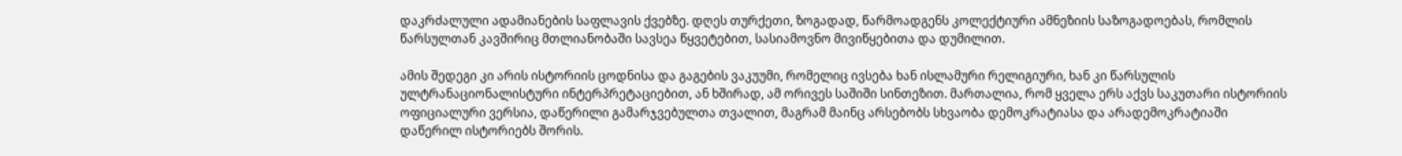დაკრძალული ადამიანების საფლავის ქვებზე. დღეს თურქეთი, ზოგადად, წარმოადგენს კოლექტიური ამნეზიის საზოგადოებას, რომლის წარსულთან კავშირიც მთლიანობაში სავსეა წყვეტებით, სასიამოვნო მივიწყებითა და დუმილით.

ამის შედეგი კი არის ისტორიის ცოდნისა და გაგების ვაკუუმი, რომელიც ივსება ხან ისლამური რელიგიური, ხან კი წარსულის ულტრანაციონალისტური ინტერპრეტაციებით, ან ხშირად, ამ ორივეს საშიში სინთეზით. მართალია, რომ ყველა ერს აქვს საკუთარი ისტორიის ოფიციალური ვერსია, დაწერილი გამარჯვებულთა თვალით, მაგრამ მაინც არსებობს სხვაობა დემოკრატიასა და არადემოკრატიაში დაწერილ ისტორიებს შორის.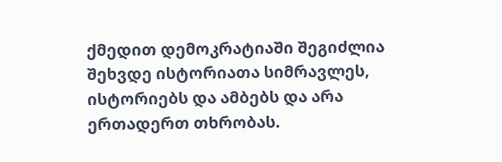ქმედით დემოკრატიაში შეგიძლია შეხვდე ისტორიათა სიმრავლეს, ისტორიებს და ამბებს და არა ერთადერთ თხრობას.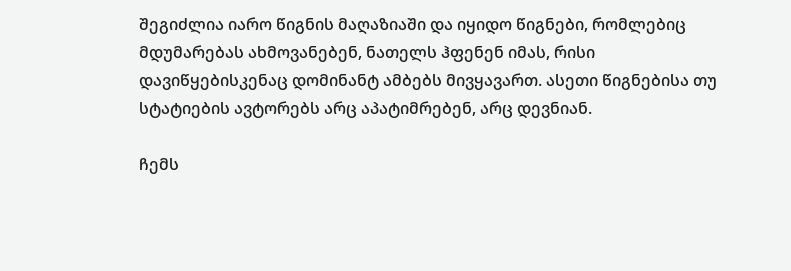შეგიძლია იარო წიგნის მაღაზიაში და იყიდო წიგნები, რომლებიც მდუმარებას ახმოვანებენ, ნათელს ჰფენენ იმას, რისი დავიწყებისკენაც დომინანტ ამბებს მივყავართ. ასეთი წიგნებისა თუ სტატიების ავტორებს არც აპატიმრებენ, არც დევნიან.

ჩემს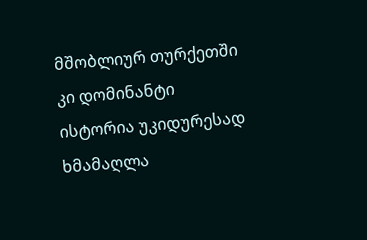მშობლიურ თურქეთში კი დომინანტი ისტორია უკიდურესად ხმამაღლა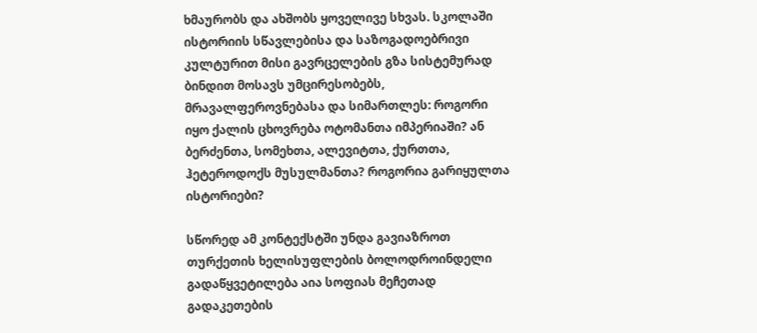ხმაურობს და ახშობს ყოველივე სხვას. სკოლაში ისტორიის სწავლებისა და საზოგადოებრივი კულტურით მისი გავრცელების გზა სისტემურად ბინდით მოსავს უმცირესობებს, მრავალფეროვნებასა და სიმართლეს: როგორი იყო ქალის ცხოვრება ოტომანთა იმპერიაში? ან ბერძენთა, სომეხთა, ალევიტთა, ქურთთა, ჰეტეროდოქს მუსულმანთა? როგორია გარიყულთა ისტორიები?

სწორედ ამ კონტექსტში უნდა გავიაზროთ თურქეთის ხელისუფლების ბოლოდროინდელი გადაწყვეტილება აია სოფიას მეჩეთად გადაკეთების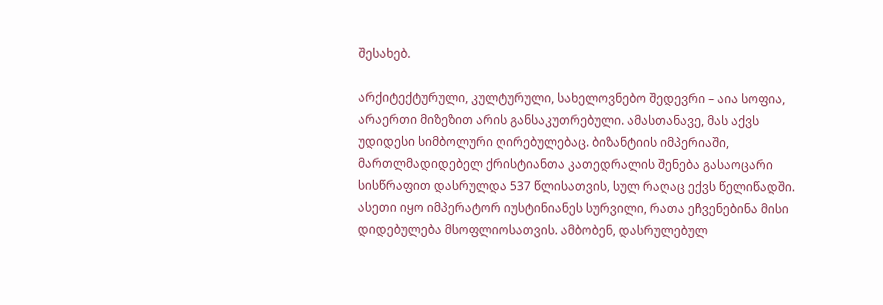შესახებ.

არქიტექტურული, კულტურული, სახელოვნებო შედევრი – აია სოფია, არაერთი მიზეზით არის განსაკუთრებული. ამასთანავე, მას აქვს უდიდესი სიმბოლური ღირებულებაც. ბიზანტიის იმპერიაში, მართლმადიდებელ ქრისტიანთა კათედრალის შენება გასაოცარი სისწრაფით დასრულდა 537 წლისათვის, სულ რაღაც ექვს წელიწადში. ასეთი იყო იმპერატორ იუსტინიანეს სურვილი, რათა ეჩვენებინა მისი დიდებულება მსოფლიოსათვის. ამბობენ, დასრულებულ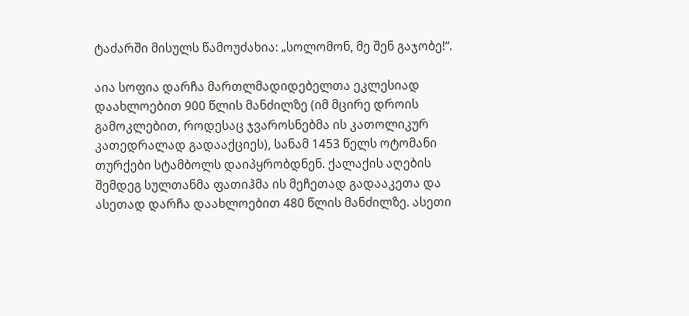ტაძარში მისულს წამოუძახია: „სოლომონ, მე შენ გაჯობე!“.

აია სოფია დარჩა მართლმადიდებელთა ეკლესიად დაახლოებით 900 წლის მანძილზე (იმ მცირე დროის გამოკლებით, როდესაც ჯვაროსნებმა ის კათოლიკურ კათედრალად გადააქციეს), სანამ 1453 წელს ოტომანი თურქები სტამბოლს დაიპყრობდნენ. ქალაქის აღების შემდეგ სულთანმა ფათიჰმა ის მეჩეთად გადააკეთა და ასეთად დარჩა დაახლოებით 480 წლის მანძილზე. ასეთი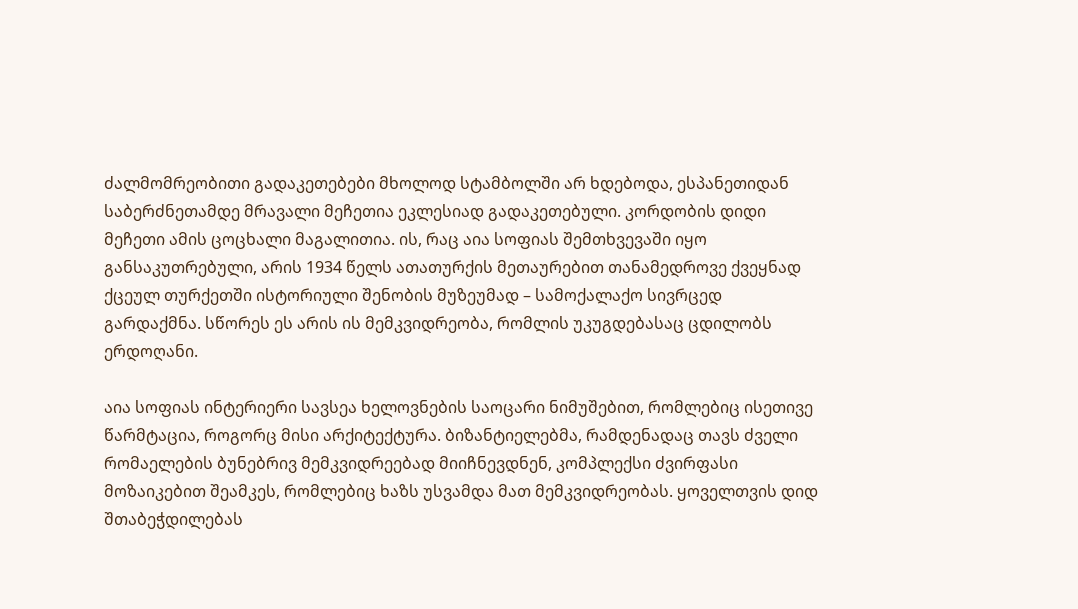ძალმომრეობითი გადაკეთებები მხოლოდ სტამბოლში არ ხდებოდა, ესპანეთიდან საბერძნეთამდე მრავალი მეჩეთია ეკლესიად გადაკეთებული. კორდობის დიდი მეჩეთი ამის ცოცხალი მაგალითია. ის, რაც აია სოფიას შემთხვევაში იყო განსაკუთრებული, არის 1934 წელს ათათურქის მეთაურებით თანამედროვე ქვეყნად ქცეულ თურქეთში ისტორიული შენობის მუზეუმად – სამოქალაქო სივრცედ გარდაქმნა. სწორეს ეს არის ის მემკვიდრეობა, რომლის უკუგდებასაც ცდილობს ერდოღანი.

აია სოფიას ინტერიერი სავსეა ხელოვნების საოცარი ნიმუშებით, რომლებიც ისეთივე წარმტაცია, როგორც მისი არქიტექტურა. ბიზანტიელებმა, რამდენადაც თავს ძველი რომაელების ბუნებრივ მემკვიდრეებად მიიჩნევდნენ, კომპლექსი ძვირფასი მოზაიკებით შეამკეს, რომლებიც ხაზს უსვამდა მათ მემკვიდრეობას. ყოველთვის დიდ შთაბეჭდილებას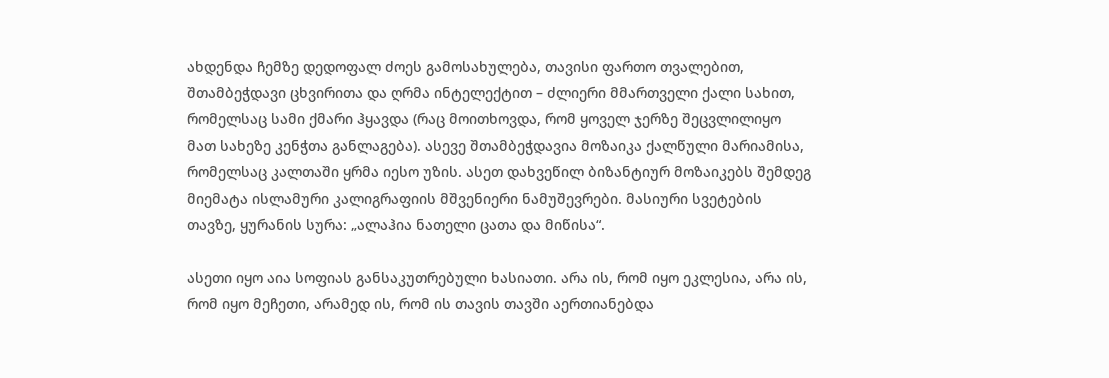ახდენდა ჩემზე დედოფალ ძოეს გამოსახულება, თავისი ფართო თვალებით, შთამბეჭდავი ცხვირითა და ღრმა ინტელექტით – ძლიერი მმართველი ქალი სახით, რომელსაც სამი ქმარი ჰყავდა (რაც მოითხოვდა, რომ ყოველ ჯერზე შეცვლილიყო მათ სახეზე კენჭთა განლაგება). ასევე შთამბეჭდავია მოზაიკა ქალწული მარიამისა, რომელსაც კალთაში ყრმა იესო უზის. ასეთ დახვეწილ ბიზანტიურ მოზაიკებს შემდეგ მიემატა ისლამური კალიგრაფიის მშვენიერი ნამუშევრები. მასიური სვეტების თავზე, ყურანის სურა: „ალაჰია ნათელი ცათა და მიწისა“.

ასეთი იყო აია სოფიას განსაკუთრებული ხასიათი. არა ის, რომ იყო ეკლესია, არა ის, რომ იყო მეჩეთი, არამედ ის, რომ ის თავის თავში აერთიანებდა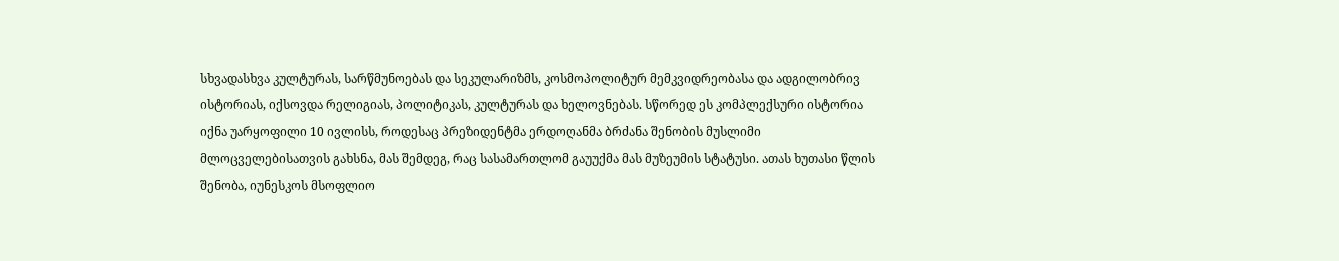სხვადასხვა კულტურას, სარწმუნოებას და სეკულარიზმს, კოსმოპოლიტურ მემკვიდრეობასა და ადგილობრივ ისტორიას, იქსოვდა რელიგიას, პოლიტიკას, კულტურას და ხელოვნებას. სწორედ ეს კომპლექსური ისტორია იქნა უარყოფილი 10 ივლისს, როდესაც პრეზიდენტმა ერდოღანმა ბრძანა შენობის მუსლიმი მლოცველებისათვის გახსნა, მას შემდეგ, რაც სასამართლომ გაუუქმა მას მუზეუმის სტატუსი. ათას ხუთასი წლის შენობა, იუნესკოს მსოფლიო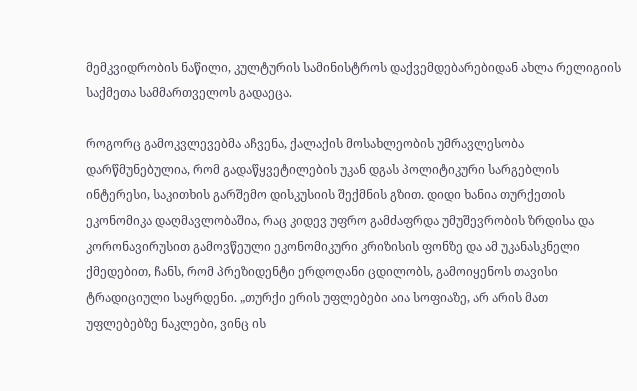მემკვიდრობის ნაწილი, კულტურის სამინისტროს დაქვემდებარებიდან ახლა რელიგიის საქმეთა სამმართველოს გადაეცა.

როგორც გამოკვლევებმა აჩვენა, ქალაქის მოსახლეობის უმრავლესობა დარწმუნებულია, რომ გადაწყვეტილების უკან დგას პოლიტიკური სარგებლის ინტერესი, საკითხის გარშემო დისკუსიის შექმნის გზით. დიდი ხანია თურქეთის ეკონომიკა დაღმავლობაშია, რაც კიდევ უფრო გამძაფრდა უმუშევრობის ზრდისა და კორონავირუსით გამოვწეული ეკონომიკური კრიზისის ფონზე და ამ უკანასკნელი ქმედებით, ჩანს, რომ პრეზიდენტი ერდოღანი ცდილობს, გამოიყენოს თავისი ტრადიციული საყრდენი. „თურქი ერის უფლებები აია სოფიაზე, არ არის მათ უფლებებზე ნაკლები, ვინც ის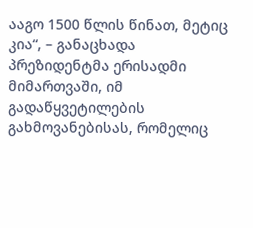ააგო 1500 წლის წინათ, მეტიც კია“, – განაცხადა პრეზიდენტმა ერისადმი მიმართვაში, იმ გადაწყვეტილების გახმოვანებისას, რომელიც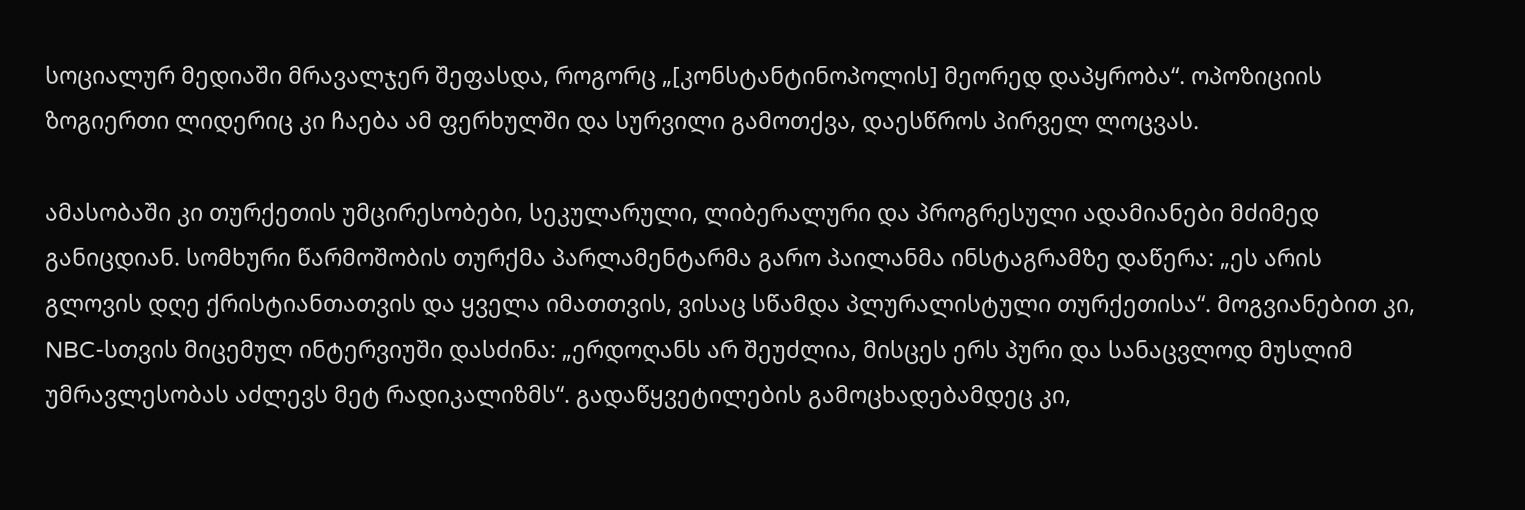სოციალურ მედიაში მრავალჯერ შეფასდა, როგორც „[კონსტანტინოპოლის] მეორედ დაპყრობა“. ოპოზიციის ზოგიერთი ლიდერიც კი ჩაება ამ ფერხულში და სურვილი გამოთქვა, დაესწროს პირველ ლოცვას.

ამასობაში კი თურქეთის უმცირესობები, სეკულარული, ლიბერალური და პროგრესული ადამიანები მძიმედ განიცდიან. სომხური წარმოშობის თურქმა პარლამენტარმა გარო პაილანმა ინსტაგრამზე დაწერა: „ეს არის გლოვის დღე ქრისტიანთათვის და ყველა იმათთვის, ვისაც სწამდა პლურალისტული თურქეთისა“. მოგვიანებით კი, NBC-სთვის მიცემულ ინტერვიუში დასძინა: „ერდოღანს არ შეუძლია, მისცეს ერს პური და სანაცვლოდ მუსლიმ უმრავლესობას აძლევს მეტ რადიკალიზმს“. გადაწყვეტილების გამოცხადებამდეც კი,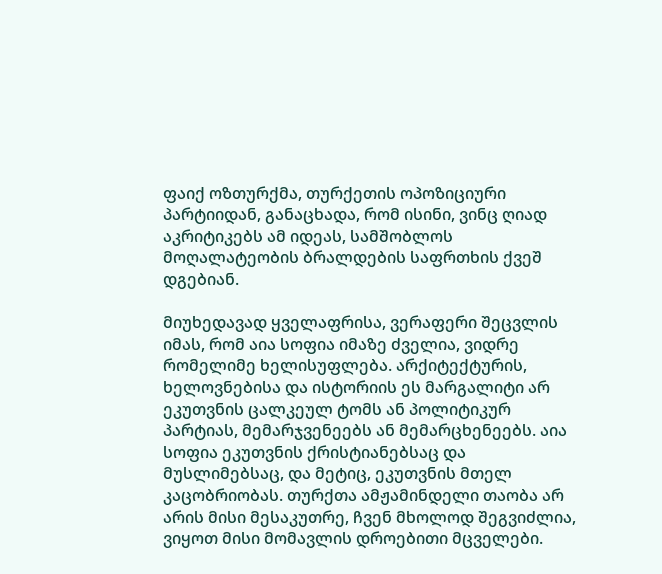ფაიქ ოზთურქმა, თურქეთის ოპოზიციური პარტიიდან, განაცხადა, რომ ისინი, ვინც ღიად აკრიტიკებს ამ იდეას, სამშობლოს მოღალატეობის ბრალდების საფრთხის ქვეშ დგებიან.

მიუხედავად ყველაფრისა, ვერაფერი შეცვლის იმას, რომ აია სოფია იმაზე ძველია, ვიდრე რომელიმე ხელისუფლება. არქიტექტურის, ხელოვნებისა და ისტორიის ეს მარგალიტი არ ეკუთვნის ცალკეულ ტომს ან პოლიტიკურ პარტიას, მემარჯვენეებს ან მემარცხენეებს. აია სოფია ეკუთვნის ქრისტიანებსაც და მუსლიმებსაც, და მეტიც, ეკუთვნის მთელ კაცობრიობას. თურქთა ამჟამინდელი თაობა არ არის მისი მესაკუთრე, ჩვენ მხოლოდ შეგვიძლია, ვიყოთ მისი მომავლის დროებითი მცველები.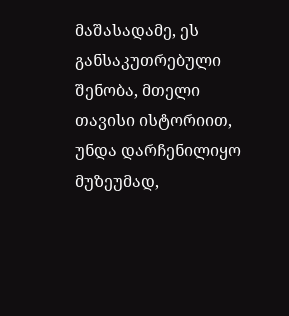მაშასადამე, ეს განსაკუთრებული შენობა, მთელი თავისი ისტორიით, უნდა დარჩენილიყო მუზეუმად,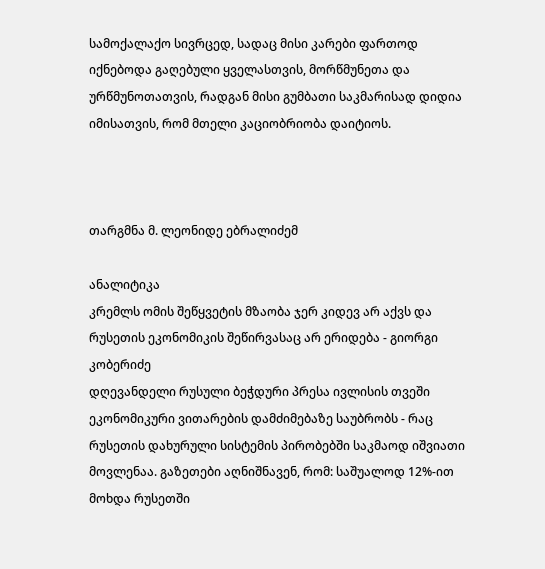სამოქალაქო სივრცედ, სადაც მისი კარები ფართოდ იქნებოდა გაღებული ყველასთვის, მორწმუნეთა და ურწმუნოთათვის, რადგან მისი გუმბათი საკმარისად დიდია იმისათვის, რომ მთელი კაციობრიობა დაიტიოს.



თარგმნა მ. ლეონიდე ებრალიძემ

ანალიტიკა
კრემლს ომის შეწყვეტის მზაობა ჯერ კიდევ არ აქვს და რუსეთის ეკონომიკის შეწირვასაც არ ერიდება - გიორგი კობერიძე
დღევანდელი რუსული ბეჭდური პრესა ივლისის თვეში ეკონომიკური ვითარების დამძიმებაზე საუბრობს - რაც რუსეთის დახურული სისტემის პირობებში საკმაოდ იშვიათი მოვლენაა. გაზეთები აღნიშნავენ, რომ: საშუალოდ 12%-ით მოხდა რუსეთში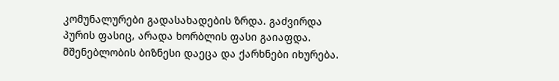კომუნალურები გადასახადების ზრდა. გაძვირდა პურის ფასიც, არადა ხორბლის ფასი გაიაფდა. მშენებლობის ბიზნესი დაეცა და ქარხნები იხურება.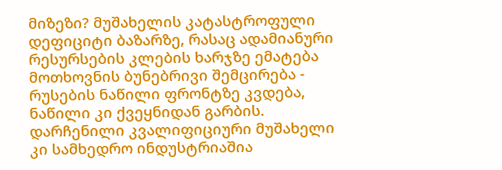მიზეზი? მუშახელის კატასტროფული დეფიციტი ბაზარზე, რასაც ადამიანური რესურსების კლების ხარჯზე ემატება მოთხოვნის ბუნებრივი შემცირება - რუსების ნაწილი ფრონტზე კვდება, ნაწილი კი ქვეყნიდან გარბის. დარჩენილი კვალიფიციური მუშახელი კი სამხედრო ინდუსტრიაშია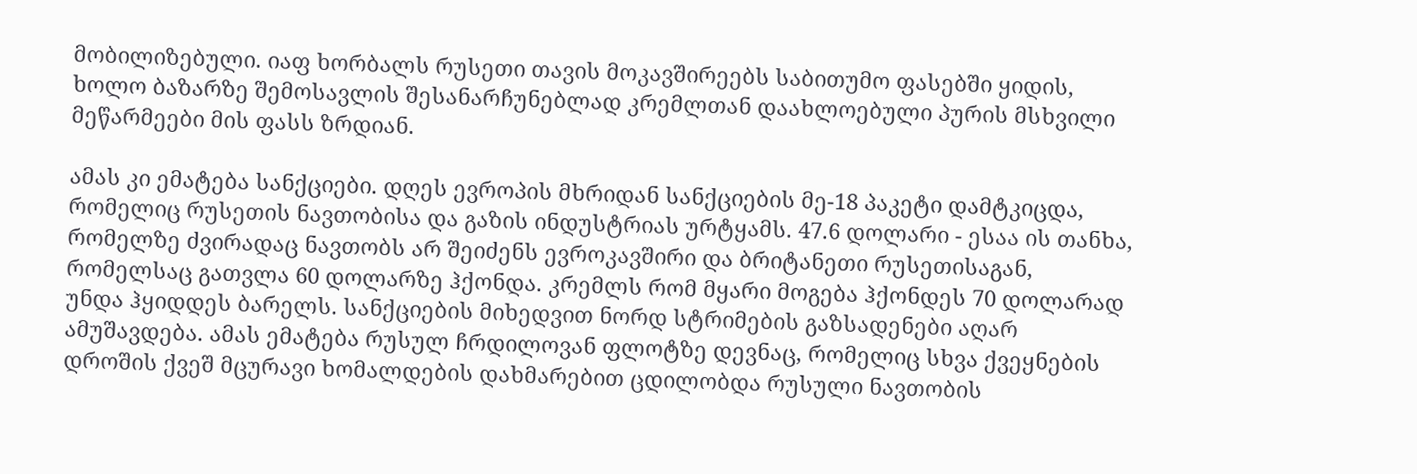მობილიზებული. იაფ ხორბალს რუსეთი თავის მოკავშირეებს საბითუმო ფასებში ყიდის, ხოლო ბაზარზე შემოსავლის შესანარჩუნებლად კრემლთან დაახლოებული პურის მსხვილი მეწარმეები მის ფასს ზრდიან.

ამას კი ემატება სანქციები. დღეს ევროპის მხრიდან სანქციების მე-18 პაკეტი დამტკიცდა, რომელიც რუსეთის ნავთობისა და გაზის ინდუსტრიას ურტყამს. 47.6 დოლარი - ესაა ის თანხა, რომელზე ძვირადაც ნავთობს არ შეიძენს ევროკავშირი და ბრიტანეთი რუსეთისაგან, რომელსაც გათვლა 60 დოლარზე ჰქონდა. კრემლს რომ მყარი მოგება ჰქონდეს 70 დოლარად უნდა ჰყიდდეს ბარელს. სანქციების მიხედვით ნორდ სტრიმების გაზსადენები აღარ ამუშავდება. ამას ემატება რუსულ ჩრდილოვან ფლოტზე დევნაც, რომელიც სხვა ქვეყნების დროშის ქვეშ მცურავი ხომალდების დახმარებით ცდილობდა რუსული ნავთობის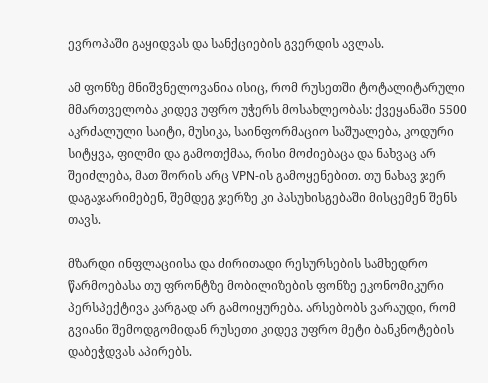ევროპაში გაყიდვას და სანქციების გვერდის ავლას.

ამ ფონზე მნიშვნელოვანია ისიც, რომ რუსეთში ტოტალიტარული მმართველობა კიდევ უფრო უჭერს მოსახლეობას: ქვეყანაში 5500 აკრძალული საიტი, მუსიკა, საინფორმაციო საშუალება, კოდური სიტყვა, ფილმი და გამოთქმაა, რისი მოძიებაცა და ნახვაც არ შეიძლება, მათ შორის არც VPN-ის გამოყენებით. თუ ნახავ ჯერ დაგაჯარიმებენ, შემდეგ ჯერზე კი პასუხისგებაში მისცემენ შენს თავს.

მზარდი ინფლაციისა და ძირითადი რესურსების სამხედრო წარმოებასა თუ ფრონტზე მობილიზების ფონზე ეკონომიკური პერსპექტივა კარგად არ გამოიყურება. არსებობს ვარაუდი, რომ გვიანი შემოდგომიდან რუსეთი კიდევ უფრო მეტი ბანკნოტების დაბეჭდვას აპირებს.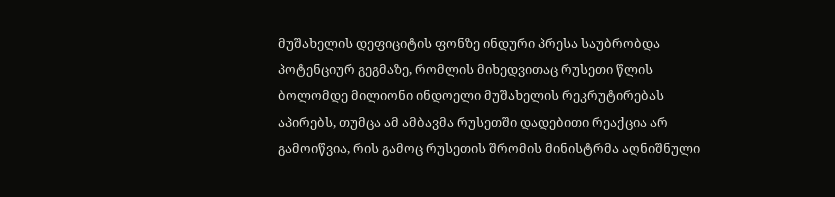მუშახელის დეფიციტის ფონზე ინდური პრესა საუბრობდა პოტენციურ გეგმაზე, რომლის მიხედვითაც რუსეთი წლის ბოლომდე მილიონი ინდოელი მუშახელის რეკრუტირებას აპირებს, თუმცა ამ ამბავმა რუსეთში დადებითი რეაქცია არ გამოიწვია, რის გამოც რუსეთის შრომის მინისტრმა აღნიშნული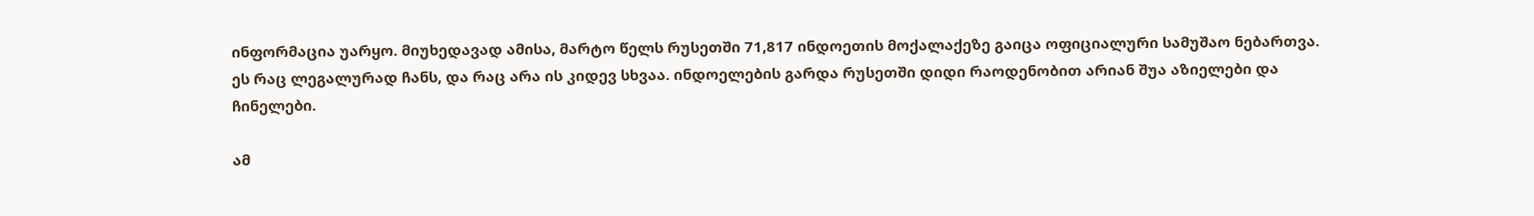ინფორმაცია უარყო. მიუხედავად ამისა, მარტო წელს რუსეთში 71,817 ინდოეთის მოქალაქეზე გაიცა ოფიციალური სამუშაო ნებართვა. ეს რაც ლეგალურად ჩანს, და რაც არა ის კიდევ სხვაა. ინდოელების გარდა რუსეთში დიდი რაოდენობით არიან შუა აზიელები და ჩინელები.

ამ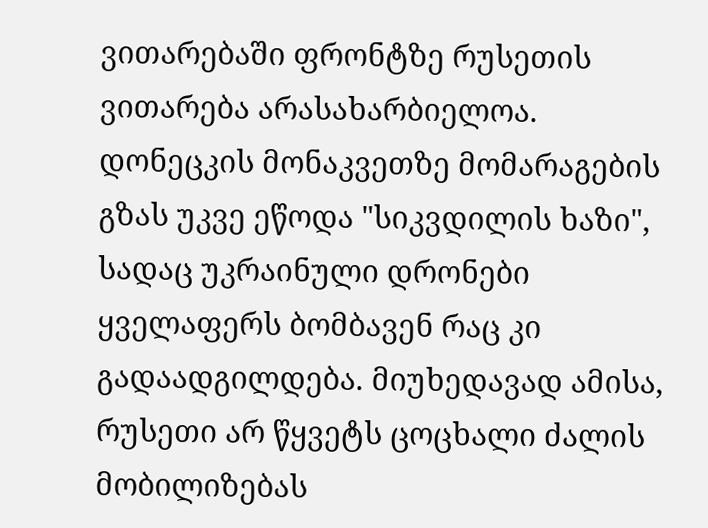ვითარებაში ფრონტზე რუსეთის ვითარება არასახარბიელოა. დონეცკის მონაკვეთზე მომარაგების გზას უკვე ეწოდა "სიკვდილის ხაზი", სადაც უკრაინული დრონები ყველაფერს ბომბავენ რაც კი გადაადგილდება. მიუხედავად ამისა, რუსეთი არ წყვეტს ცოცხალი ძალის მობილიზებას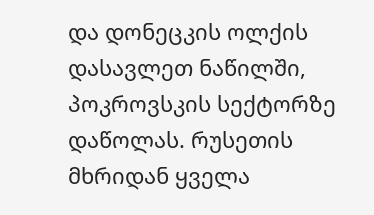და დონეცკის ოლქის დასავლეთ ნაწილში, პოკროვსკის სექტორზე დაწოლას. რუსეთის მხრიდან ყველა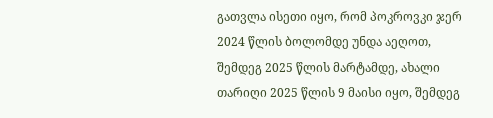გათვლა ისეთი იყო, რომ პოკროვკი ჯერ 2024 წლის ბოლომდე უნდა აეღოთ, შემდეგ 2025 წლის მარტამდე, ახალი თარიღი 2025 წლის 9 მაისი იყო, შემდეგ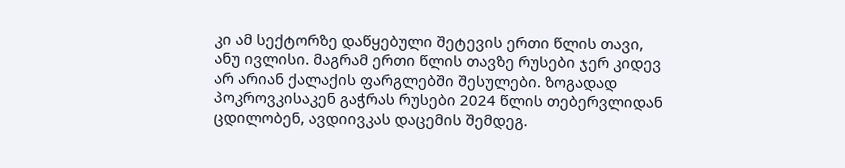კი ამ სექტორზე დაწყებული შეტევის ერთი წლის თავი, ანუ ივლისი. მაგრამ ერთი წლის თავზე რუსები ჯერ კიდევ არ არიან ქალაქის ფარგლებში შესულები. ზოგადად პოკროვკისაკენ გაჭრას რუსები 2024 წლის თებერვლიდან ცდილობენ, ავდიივკას დაცემის შემდეგ.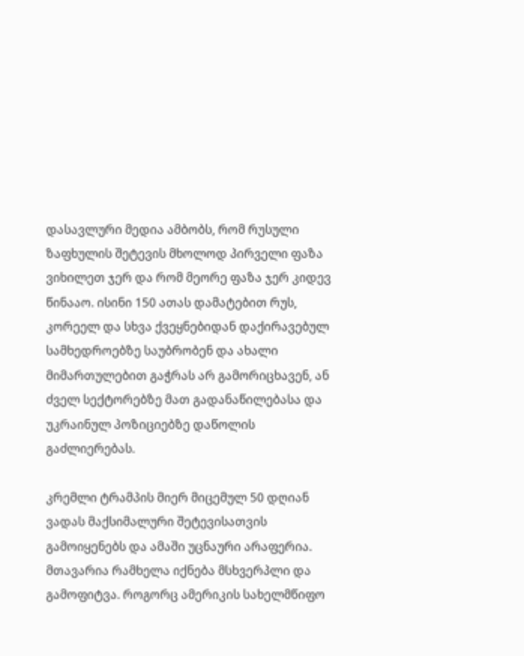დასავლური მედია ამბობს, რომ რუსული ზაფხულის შეტევის მხოლოდ პირველი ფაზა ვიხილეთ ჯერ და რომ მეორე ფაზა ჯერ კიდევ წინააო. ისინი 150 ათას დამატებით რუს, კორეელ და სხვა ქვეყნებიდან დაქირავებულ სამხედროებზე საუბრობენ და ახალი მიმართულებით გაჭრას არ გამორიცხავენ, ან ძველ სექტორებზე მათ გადანაწილებასა და უკრაინულ პოზიციებზე დაწოლის გაძლიერებას.

კრემლი ტრამპის მიერ მიცემულ 50 დღიან ვადას მაქსიმალური შეტევისათვის გამოიყენებს და ამაში უცნაური არაფერია. მთავარია რამხელა იქნება მსხვერპლი და გამოფიტვა. როგორც ამერიკის სახელმწიფო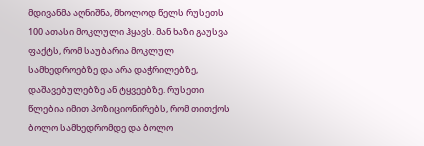მდივანმა აღნიშნა, მხოლოდ წელს რუსეთს 100 ათასი მოკლული ჰყავს. მან ხაზი გაუსვა ფაქტს, რომ საუბარია მოკლულ სამხედროებზე და არა დაჭრილებზე, დაშავებულებზე ან ტყვეებზე. რუსეთი წლებია იმით პოზიციონირებს, რომ თითქოს ბოლო სამხედრომდე და ბოლო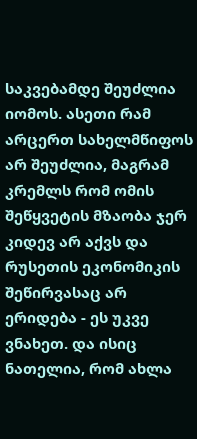საკვებამდე შეუძლია იომოს. ასეთი რამ არცერთ სახელმწიფოს არ შეუძლია, მაგრამ კრემლს რომ ომის შეწყვეტის მზაობა ჯერ კიდევ არ აქვს და რუსეთის ეკონომიკის შეწირვასაც არ ერიდება - ეს უკვე ვნახეთ. და ისიც ნათელია, რომ ახლა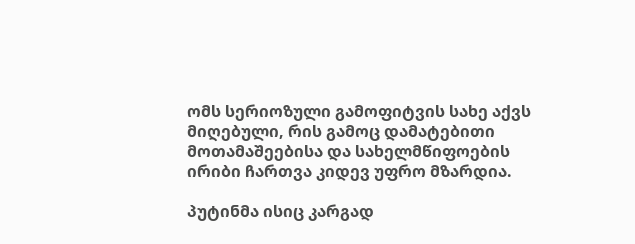ომს სერიოზული გამოფიტვის სახე აქვს მიღებული, რის გამოც დამატებითი მოთამაშეებისა და სახელმწიფოების ირიბი ჩართვა კიდევ უფრო მზარდია.

პუტინმა ისიც კარგად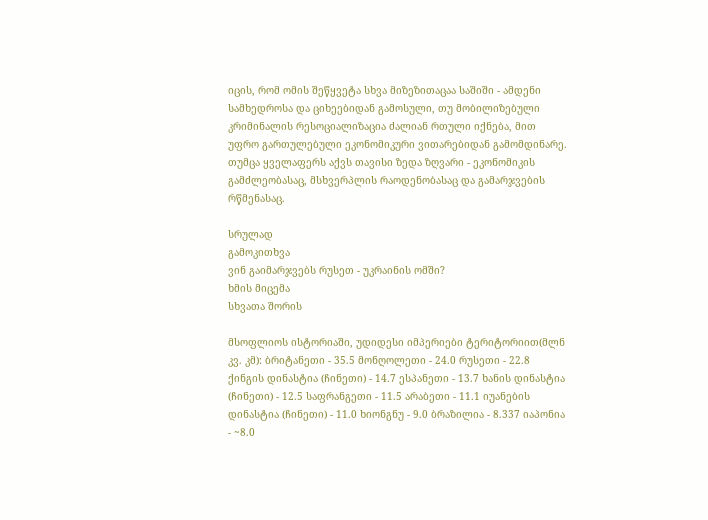იცის, რომ ომის შეწყვეტა სხვა მიზეზითაცაა საშიში - ამდენი სამხედროსა და ციხეებიდან გამოსული, თუ მობილიზებული კრიმინალის რესოციალიზაცია ძალიან რთული იქნება, მით უფრო გართულებული ეკონომიკური ვითარებიდან გამომდინარე. თუმცა ყველაფერს აქვს თავისი ზედა ზღვარი - ეკონომიკის გამძლეობასაც, მსხვერპლის რაოდენობასაც და გამარჯვების რწმენასაც.

სრულად
გამოკითხვა
ვინ გაიმარჯვებს რუსეთ - უკრაინის ომში?
ხმის მიცემა
სხვათა შორის

მსოფლიოს ისტორიაში, უდიდესი იმპერიები ტერიტორიით(მლნ კვ. კმ): ბრიტანეთი - 35.5 მონღოლეთი - 24.0 რუსეთი - 22.8 ქინგის დინასტია (ჩინეთი) - 14.7 ესპანეთი - 13.7 ხანის დინასტია (ჩინეთი) - 12.5 საფრანგეთი - 11.5 არაბეთი - 11.1 იუანების დინასტია (ჩინეთი) - 11.0 ხიონგნუ - 9.0 ბრაზილია - 8.337 იაპონია - ~8.0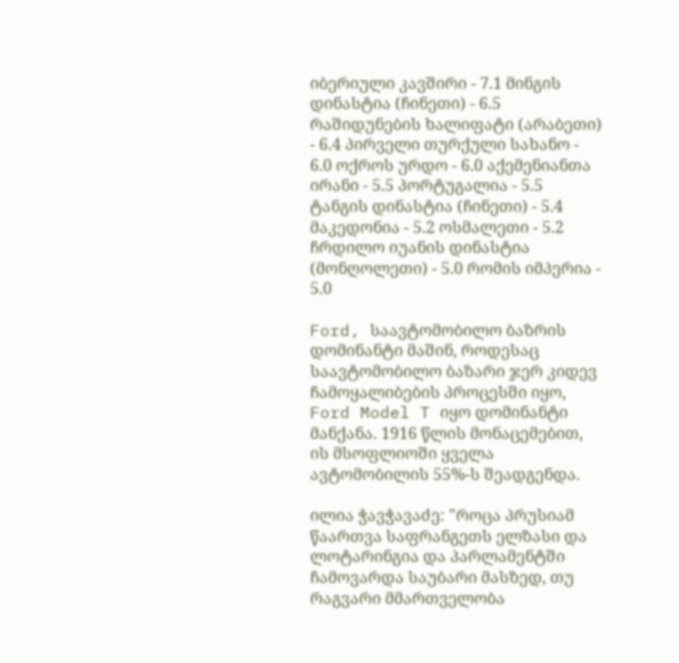იბერიული კავშირი - 7.1 მინგის დინასტია (ჩინეთი) - 6.5 რაშიდუნების ხალიფატი (არაბეთი) - 6.4 პირველი თურქული სახანო - 6.0 ოქროს ურდო - 6.0 აქემენიანთა ირანი - 5.5 პორტუგალია - 5.5 ტანგის დინასტია (ჩინეთი) - 5.4 მაკედონია - 5.2 ოსმალეთი - 5.2 ჩრდილო იუანის დინასტია (მონღოლეთი) - 5.0 რომის იმპერია - 5.0

Ford, საავტომობილო ბაზრის დომინანტი მაშინ, როდესაც საავტომობილო ბაზარი ჯერ კიდევ ჩამოყალიბების პროცესში იყო, Ford Model T იყო დომინანტი მანქანა. 1916 წლის მონაცემებით, ის მსოფლიოში ყველა ავტომობილის 55%-ს შეადგენდა.

ილია ჭავჭავაძე: "როცა პრუსიამ წაართვა საფრანგეთს ელზასი და ლოტარინგია და პარლამენტში ჩამოვარდა საუბარი მასზედ, თუ რაგვარი მმართველობა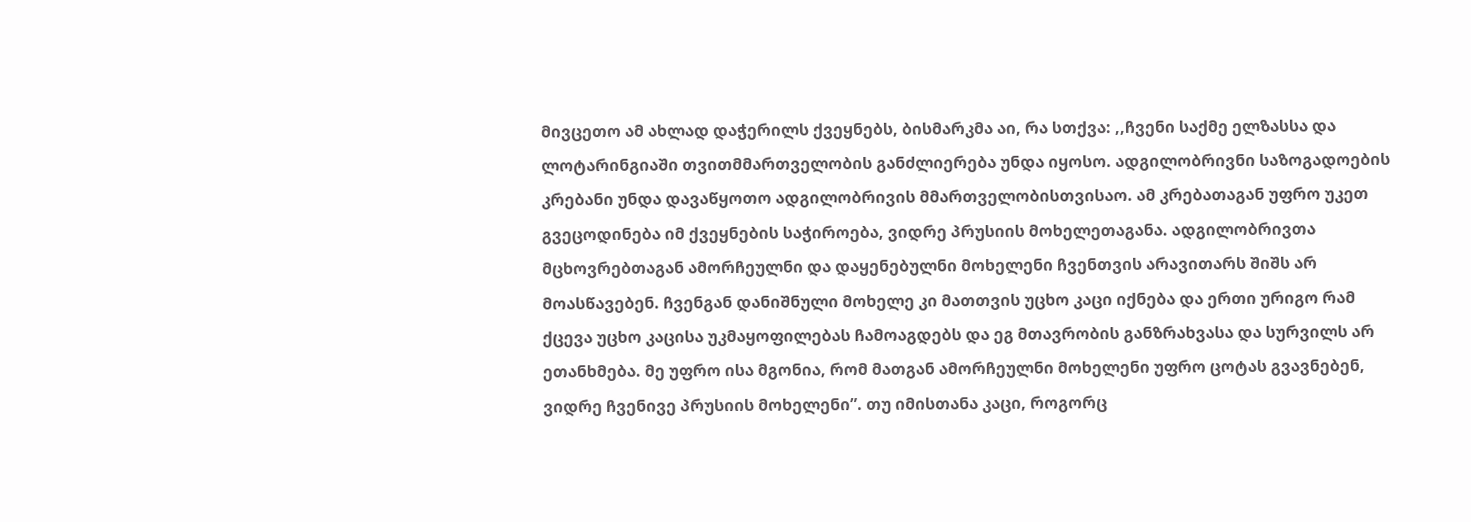მივცეთო ამ ახლად დაჭერილს ქვეყნებს, ბისმარკმა აი, რა სთქვა: ,,ჩვენი საქმე ელზასსა და ლოტარინგიაში თვითმმართველობის განძლიერება უნდა იყოსო. ადგილობრივნი საზოგადოების კრებანი უნდა დავაწყოთო ადგილობრივის მმართველობისთვისაო. ამ კრებათაგან უფრო უკეთ გვეცოდინება იმ ქვეყნების საჭიროება, ვიდრე პრუსიის მოხელეთაგანა. ადგილობრივთა მცხოვრებთაგან ამორჩეულნი და დაყენებულნი მოხელენი ჩვენთვის არავითარს შიშს არ მოასწავებენ. ჩვენგან დანიშნული მოხელე კი მათთვის უცხო კაცი იქნება და ერთი ურიგო რამ ქცევა უცხო კაცისა უკმაყოფილებას ჩამოაგდებს და ეგ მთავრობის განზრახვასა და სურვილს არ ეთანხმება. მე უფრო ისა მგონია, რომ მათგან ამორჩეულნი მოხელენი უფრო ცოტას გვავნებენ, ვიდრე ჩვენივე პრუსიის მოხელენი”. თუ იმისთანა კაცი, როგორც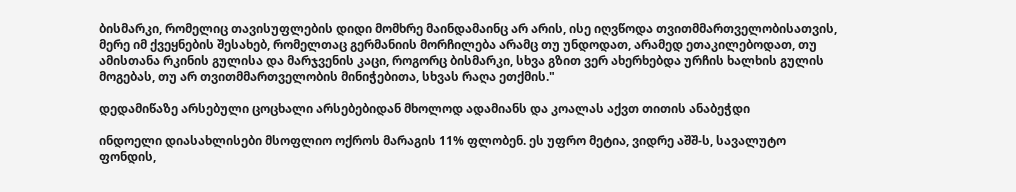ბისმარკი, რომელიც თავისუფლების დიდი მომხრე მაინდამაინც არ არის, ისე იღვწოდა თვითმმართველობისათვის, მერე იმ ქვეყნების შესახებ, რომელთაც გერმანიის მორჩილება არამც თუ უნდოდათ, არამედ ეთაკილებოდათ, თუ ამისთანა რკინის გულისა და მარჯვენის კაცი, როგორც ბისმარკი, სხვა გზით ვერ ახერხებდა ურჩის ხალხის გულის მოგებას, თუ არ თვითმმართველობის მინიჭებითა, სხვას რაღა ეთქმის."

დედამიწაზე არსებული ცოცხალი არსებებიდან მხოლოდ ადამიანს და კოალას აქვთ თითის ანაბეჭდი

ინდოელი დიასახლისები მსოფლიო ოქროს მარაგის 11% ფლობენ. ეს უფრო მეტია, ვიდრე აშშ-ს, სავალუტო ფონდის,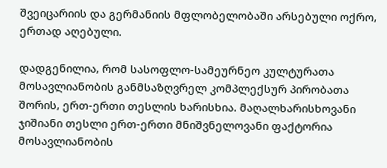შვეიცარიის და გერმანიის მფლობელობაში არსებული ოქრო, ერთად აღებული.

დადგენილია, რომ სასოფლო-სამეურნეო კულტურათა მოსავლიანობის განმსაზღვრელ კომპლექსურ პირობათა შორის, ერთ-ერთი თესლის ხარისხია. მაღალხარისხოვანი ჯიშიანი თესლი ერთ-ერთი მნიშვნელოვანი ფაქტორია მოსავლიანობის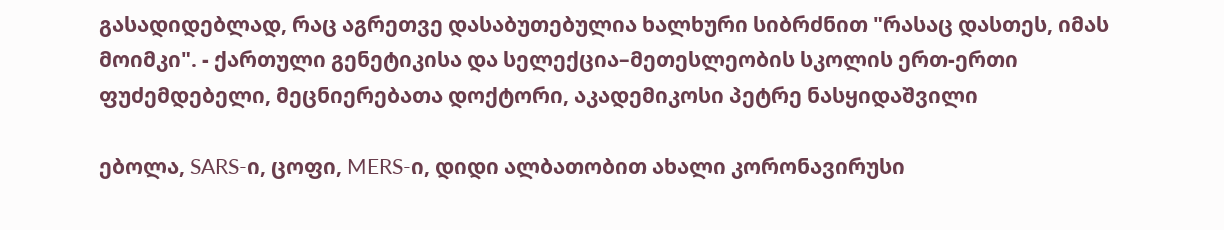გასადიდებლად, რაც აგრეთვე დასაბუთებულია ხალხური სიბრძნით "რასაც დასთეს, იმას მოიმკი". - ქართული გენეტიკისა და სელექცია–მეთესლეობის სკოლის ერთ-ერთი ფუძემდებელი, მეცნიერებათა დოქტორი, აკადემიკოსი პეტრე ნასყიდაშვილი

ებოლა, SARS-ი, ცოფი, MERS-ი, დიდი ალბათობით ახალი კორონავირუსი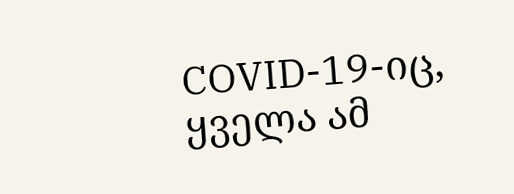COVID-19-იც, ყველა ამ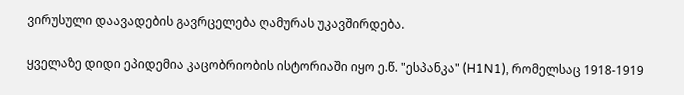ვირუსული დაავადების გავრცელება ღამურას უკავშირდება.

ყველაზე დიდი ეპიდემია კაცობრიობის ისტორიაში იყო ე.წ. "ესპანკა" (H1N1), რომელსაც 1918-1919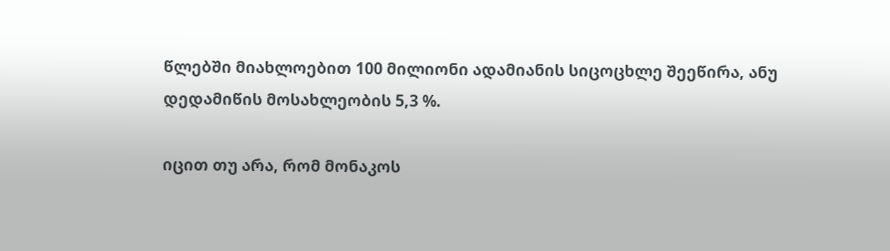წლებში მიახლოებით 100 მილიონი ადამიანის სიცოცხლე შეეწირა, ანუ დედამიწის მოსახლეობის 5,3 %.

იცით თუ არა, რომ მონაკოს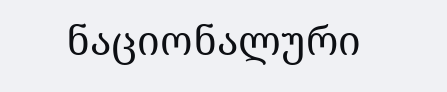ნაციონალური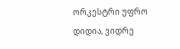ორკესტრი უფრო დიდია, ვიდრე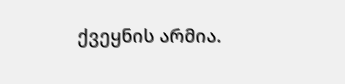ქვეყნის არმია.